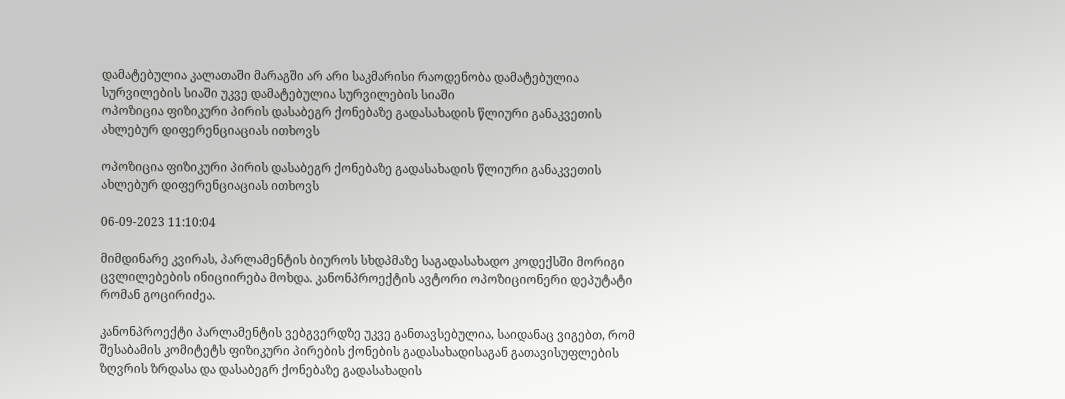დამატებულია კალათაში მარაგში არ არი საკმარისი რაოდენობა დამატებულია სურვილების სიაში უკვე დამატებულია სურვილების სიაში
ოპოზიცია ფიზიკური პირის დასაბეგრ ქონებაზე გადასახადის წლიური განაკვეთის ახლებურ დიფერენციაციას ითხოვს

ოპოზიცია ფიზიკური პირის დასაბეგრ ქონებაზე გადასახადის წლიური განაკვეთის ახლებურ დიფერენციაციას ითხოვს

06-09-2023 11:10:04

მიმდინარე კვირას, პარლამენტის ბიუროს სხდპმაზე საგადასახადო კოდექსში მორიგი ცვლილებების ინიციირება მოხდა. კანონპროექტის ავტორი ოპოზიციონერი დეპუტატი რომან გოცირიძეა.

კანონპროექტი პარლამენტის ვებგვერდზე უკვე განთავსებულია, საიდანაც ვიგებთ, რომ შესაბამის კომიტეტს ფიზიკური პირების ქონების გადასახადისაგან გათავისუფლების ზღვრის ზრდასა და დასაბეგრ ქონებაზე გადასახადის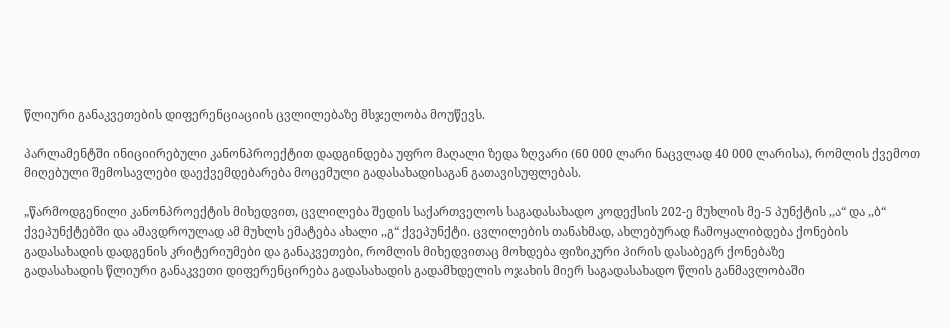წლიური განაკვეთების დიფერენციაციის ცვლილებაზე მსჯელობა მოუწევს.

პარლამენტში ინიციირებული კანონპროექტით დადგინდება უფრო მაღალი ზედა ზღვარი (60 000 ლარი ნაცვლად 40 000 ლარისა), რომლის ქვემოთ მიღებული შემოსავლები დაექვემდებარება მოცემული გადასახადისაგან გათავისუფლებას.

„წარმოდგენილი კანონპროექტის მიხედვით, ცვლილება შედის საქართველოს საგადასახადო კოდექსის 202-ე მუხლის მე-5 პუნქტის ,,ა“ და ,,ბ“ ქვეპუნქტებში და ამავდროულად ამ მუხლს ემატება ახალი ,,გ“ ქვეპუნქტი. ცვლილების თანახმად, ახლებურად ჩამოყალიბდება ქონების გადასახადის დადგენის კრიტერიუმები და განაკვეთები, რომლის მიხედვითაც მოხდება ფიზიკური პირის დასაბეგრ ქონებაზე
გადასახადის წლიური განაკვეთი დიფერენცირება გადასახადის გადამხდელის ოჯახის მიერ საგადასახადო წლის განმავლობაში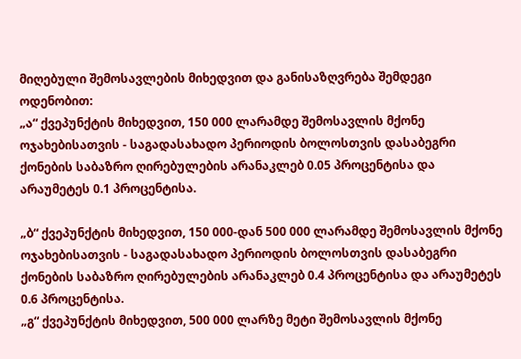მიღებული შემოსავლების მიხედვით და განისაზღვრება შემდეგი ოდენობით:
„ა“ ქვეპუნქტის მიხედვით, 150 000 ლარამდე შემოსავლის მქონე ოჯახებისათვის - საგადასახადო პერიოდის ბოლოსთვის დასაბეგრი ქონების საბაზრო ღირებულების არანაკლებ 0.05 პროცენტისა და არაუმეტეს 0.1 პროცენტისა.

„ბ“ ქვეპუნქტის მიხედვით, 150 000-დან 500 000 ლარამდე შემოსავლის მქონე ოჯახებისათვის - საგადასახადო პერიოდის ბოლოსთვის დასაბეგრი ქონების საბაზრო ღირებულების არანაკლებ 0.4 პროცენტისა და არაუმეტეს 0.6 პროცენტისა.
„გ“ ქვეპუნქტის მიხედვით, 500 000 ლარზე მეტი შემოსავლის მქონე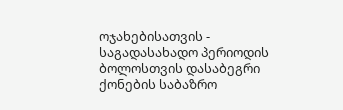ოჯახებისათვის - საგადასახადო პერიოდის ბოლოსთვის დასაბეგრი ქონების საბაზრო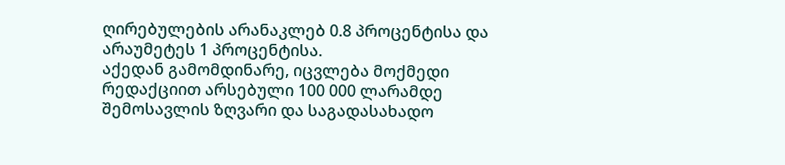ღირებულების არანაკლებ 0.8 პროცენტისა და არაუმეტეს 1 პროცენტისა.
აქედან გამომდინარე, იცვლება მოქმედი რედაქციით არსებული 100 000 ლარამდე შემოსავლის ზღვარი და საგადასახადო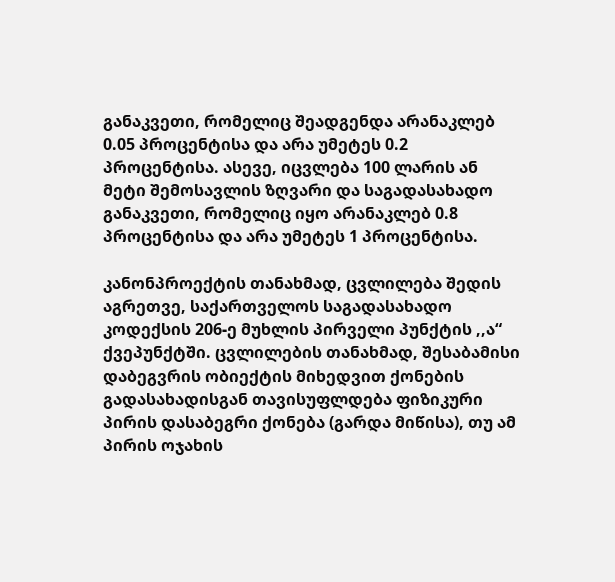განაკვეთი, რომელიც შეადგენდა არანაკლებ 0.05 პროცენტისა და არა უმეტეს 0.2 პროცენტისა. ასევე, იცვლება 100 ლარის ან მეტი შემოსავლის ზღვარი და საგადასახადო განაკვეთი, რომელიც იყო არანაკლებ 0.8 პროცენტისა და არა უმეტეს 1 პროცენტისა.

კანონპროექტის თანახმად, ცვლილება შედის აგრეთვე, საქართველოს საგადასახადო კოდექსის 206-ე მუხლის პირველი პუნქტის ,,ა“ ქვეპუნქტში. ცვლილების თანახმად, შესაბამისი დაბეგვრის ობიექტის მიხედვით ქონების გადასახადისგან თავისუფლდება ფიზიკური პირის დასაბეგრი ქონება (გარდა მიწისა), თუ ამ პირის ოჯახის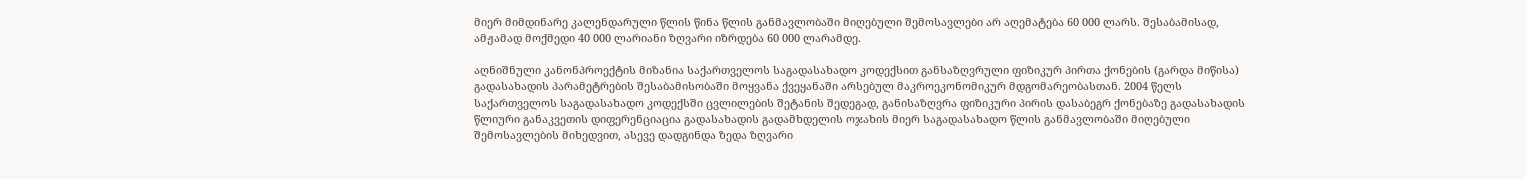მიერ მიმდინარე კალენდარული წლის წინა წლის განმავლობაში მიღებული შემოსავლები არ აღემატება 60 000 ლარს. შესაბამისად, ამჟამად მოქმედი 40 000 ლარიანი ზღვარი იზრდება 60 000 ლარამდე.

აღნიშნული კანონპროექტის მიზანია საქართველოს საგადასახადო კოდექსით განსაზღვრული ფიზიკურ პირთა ქონების (გარდა მიწისა) გადასახადის პარამეტრების შესაბამისობაში მოყვანა ქვეყანაში არსებულ მაკროეკონომიკურ მდგომარეობასთან. 2004 წელს საქართველოს საგადასახადო კოდექსში ცვლილების შეტანის შედეგად, განისაზღვრა ფიზიკური პირის დასაბეგრ ქონებაზე გადასახადის წლიური განაკვეთის დიფერენციაცია გადასახადის გადამხდელის ოჯახის მიერ საგადასახადო წლის განმავლობაში მიღებული შემოსავლების მიხედვით, ასევე დადგინდა ზედა ზღვარი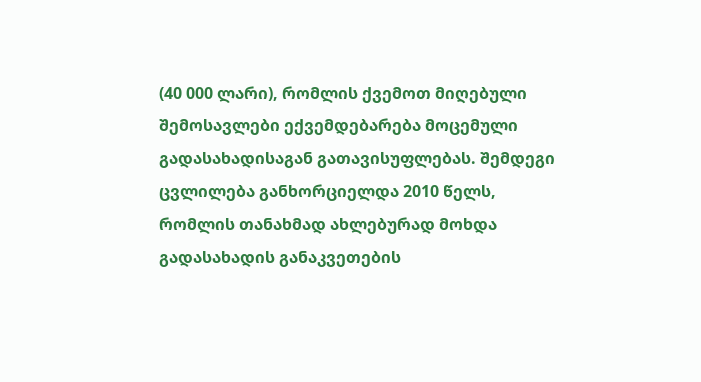(40 000 ლარი), რომლის ქვემოთ მიღებული შემოსავლები ექვემდებარება მოცემული გადასახადისაგან გათავისუფლებას. შემდეგი ცვლილება განხორციელდა 2010 წელს, რომლის თანახმად ახლებურად მოხდა გადასახადის განაკვეთების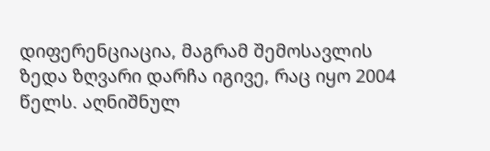დიფერენციაცია, მაგრამ შემოსავლის ზედა ზღვარი დარჩა იგივე, რაც იყო 2004 წელს. აღნიშნულ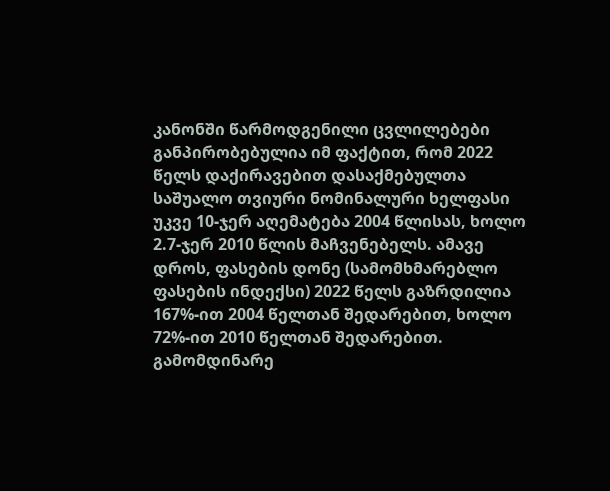კანონში წარმოდგენილი ცვლილებები განპირობებულია იმ ფაქტით, რომ 2022 წელს დაქირავებით დასაქმებულთა საშუალო თვიური ნომინალური ხელფასი უკვე 10-ჯერ აღემატება 2004 წლისას, ხოლო 2.7-ჯერ 2010 წლის მაჩვენებელს. ამავე დროს, ფასების დონე (სამომხმარებლო ფასების ინდექსი) 2022 წელს გაზრდილია 167%-ით 2004 წელთან შედარებით, ხოლო 72%-ით 2010 წელთან შედარებით. გამომდინარე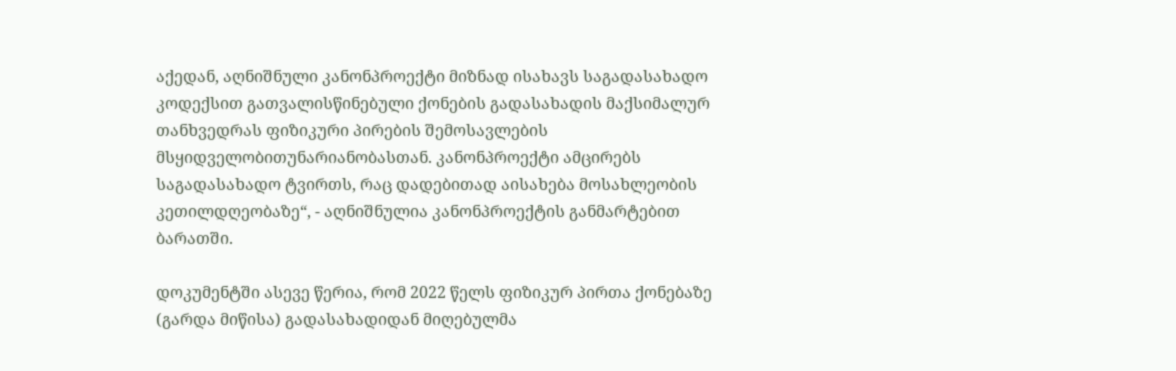აქედან, აღნიშნული კანონპროექტი მიზნად ისახავს საგადასახადო კოდექსით გათვალისწინებული ქონების გადასახადის მაქსიმალურ თანხვედრას ფიზიკური პირების შემოსავლების მსყიდველობითუნარიანობასთან. კანონპროექტი ამცირებს საგადასახადო ტვირთს, რაც დადებითად აისახება მოსახლეობის კეთილდღეობაზე“, - აღნიშნულია კანონპროექტის განმარტებით ბარათში.

დოკუმენტში ასევე წერია, რომ 2022 წელს ფიზიკურ პირთა ქონებაზე (გარდა მიწისა) გადასახადიდან მიღებულმა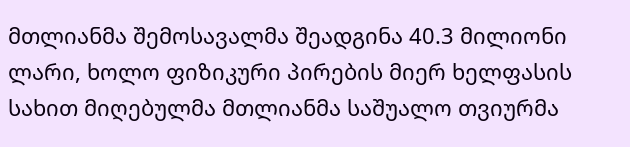მთლიანმა შემოსავალმა შეადგინა 40.3 მილიონი ლარი, ხოლო ფიზიკური პირების მიერ ხელფასის სახით მიღებულმა მთლიანმა საშუალო თვიურმა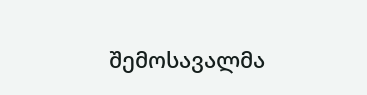შემოსავალმა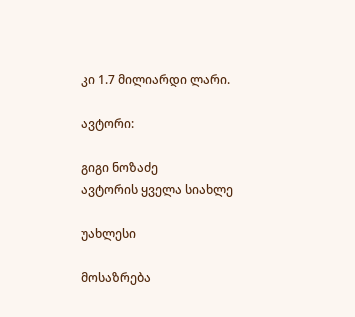კი 1.7 მილიარდი ლარი.

ავტორი:

გიგი ნოზაძე
ავტორის ყველა სიახლე

უახლესი

მოსაზრება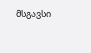მსგავსი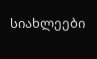სიახლეები